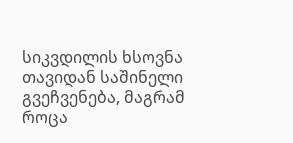სიკვდილის ხსოვნა თავიდან საშინელი გვეჩვენება, მაგრამ როცა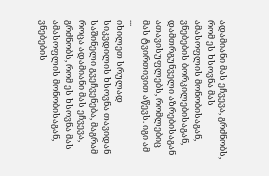ადამიანი მას ეჩვევა, გრძნობს, რომ ეს ხსოვნა მას ამასოფლის მონობისაგან, ვნებების ბორკილებისაგან, დამთრგუნველი აზრებისაგან ათავისუფლებს, რომლებიც მას ტვირთივით აწევს. იგი ამ ...
იხილეთ სრულად
სიკვდილის ხსოვნა თავიდან საშინელი გვეჩვენება, მაგრამ როცა ადამიანი მას ეჩვევა, გრძნობს, რომ ეს ხსოვნა მას ამასოფლის მონობისაგან, ვნებების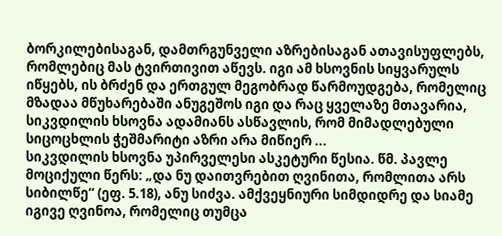ბორკილებისაგან, დამთრგუნველი აზრებისაგან ათავისუფლებს, რომლებიც მას ტვირთივით აწევს. იგი ამ ხსოვნის სიყვარულს იწყებს, ის ბრძენ და ერთგულ მეგობრად წარმოუდგება, რომელიც მზადაა მწუხარებაში ანუგეშოს იგი და რაც ყველაზე მთავარია, სიკვდილის ხსოვნა ადამიანს ასწავლის, რომ მიმადლებული სიცოცხლის ჭეშმარიტი აზრი არა მიწიერ ...
სიკვდილის ხსოვნა უპირველესი ასკეტური წესია. წმ. პავლე მოციქული წერს: „და ნუ დაითვრებით ღვინითა, რომლითა არს სიბილწე“ (ეფ. 5.18), ანუ სიძვა. ამქვეყნიური სიმდიდრე და სიამე იგივე ღვინოა, რომელიც თუმცა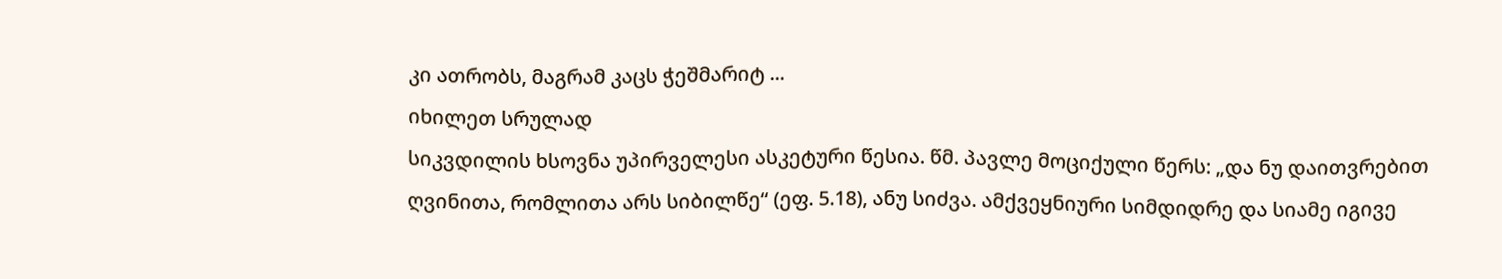კი ათრობს, მაგრამ კაცს ჭეშმარიტ ...
იხილეთ სრულად
სიკვდილის ხსოვნა უპირველესი ასკეტური წესია. წმ. პავლე მოციქული წერს: „და ნუ დაითვრებით ღვინითა, რომლითა არს სიბილწე“ (ეფ. 5.18), ანუ სიძვა. ამქვეყნიური სიმდიდრე და სიამე იგივე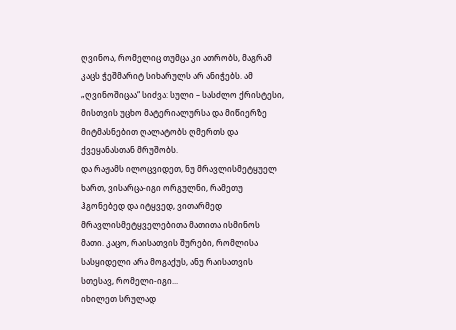ღვინოა, რომელიც თუმცა კი ათრობს, მაგრამ კაცს ჭეშმარიტ სიხარულს არ ანიჭებს. ამ „ღვინოშიცაა“ სიძვა: სული – სასძლო ქრისტესი, მისთვის უცხო მატერიალურსა და მიწიერზე მიტმასნებით ღალატობს ღმერთს და ქვეყანასთან მრუშობს.
და რაჟამს ილოცვიდეთ, ნუ მრავლისმეტყუელ ხართ, ვისარცა-იგი ორგულნი, რამეთუ ჰგონებედ და იტყვედ, ვითარმედ მრავლისმეტყველებითა მათითა ისმინოს მათი. კაცო, რაისათვის შურები, რომლისა სასყიდელი არა მოგაქუს, ანუ რაისათვის სთესავ, რომელი-იგი...
იხილეთ სრულად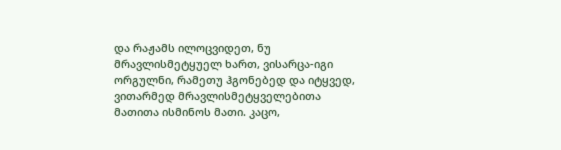და რაჟამს ილოცვიდეთ, ნუ მრავლისმეტყუელ ხართ, ვისარცა-იგი ორგულნი, რამეთუ ჰგონებედ და იტყვედ, ვითარმედ მრავლისმეტყველებითა მათითა ისმინოს მათი. კაცო,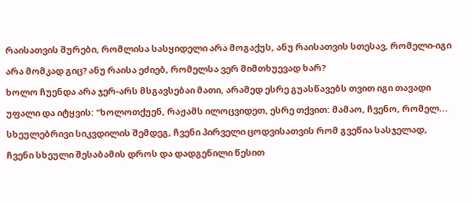რაისათვის შურები, რომლისა სასყიდელი არა მოგაქუს, ანუ რაისათვის სთესავ, რომელი-იგი არა მომკად გიც? ანუ რაისა ეძიებ, რომელსა ვერ მიმთხუევად ხარ?
ხოლო ჩუენდა არა ჯერ-არს მსგავსებაი მათი, არამედ ესრე გუასწავებს თვით იგი თავადი უფალი და იტყვის: "ხოლოთქუენ, რაჟამს ილოცვიდეთ, ესრე თქვით: მამაო, ჩვენო, რომელ...
სხეულებრივი სიკვდილის შემდეგ, ჩვენი პირველი ცოდვისათვის რომ გვეწია სასჯელად, ჩვენი სხეული შესაბამის დროს და დადგენილი წესით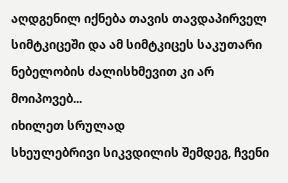აღდგენილ იქნება თავის თავდაპირველ სიმტკიცეში და ამ სიმტკიცეს საკუთარი ნებელობის ძალისხმევით კი არ მოიპოვებ...
იხილეთ სრულად
სხეულებრივი სიკვდილის შემდეგ, ჩვენი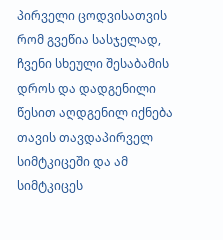პირველი ცოდვისათვის რომ გვეწია სასჯელად, ჩვენი სხეული შესაბამის დროს და დადგენილი წესით აღდგენილ იქნება თავის თავდაპირველ სიმტკიცეში და ამ სიმტკიცეს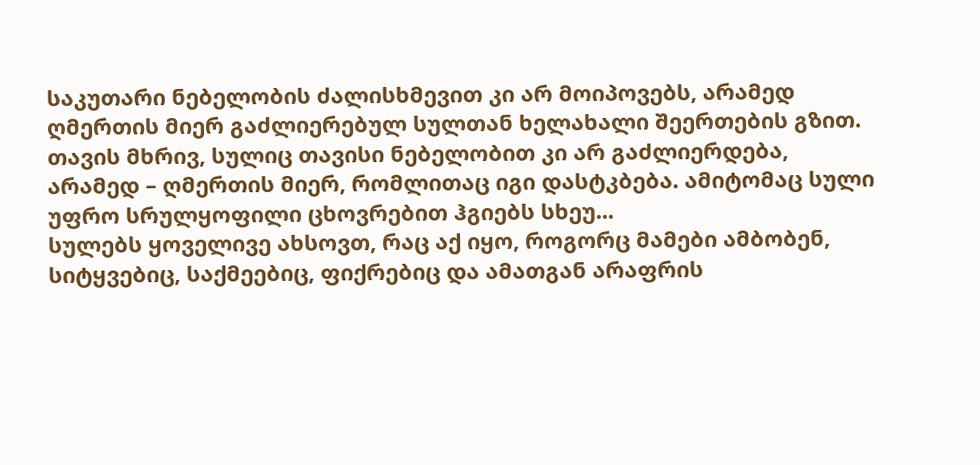საკუთარი ნებელობის ძალისხმევით კი არ მოიპოვებს, არამედ ღმერთის მიერ გაძლიერებულ სულთან ხელახალი შეერთების გზით. თავის მხრივ, სულიც თავისი ნებელობით კი არ გაძლიერდება, არამედ – ღმერთის მიერ, რომლითაც იგი დასტკბება. ამიტომაც სული უფრო სრულყოფილი ცხოვრებით ჰგიებს სხეუ...
სულებს ყოველივე ახსოვთ, რაც აქ იყო, როგორც მამები ამბობენ, სიტყვებიც, საქმეებიც, ფიქრებიც და ამათგან არაფრის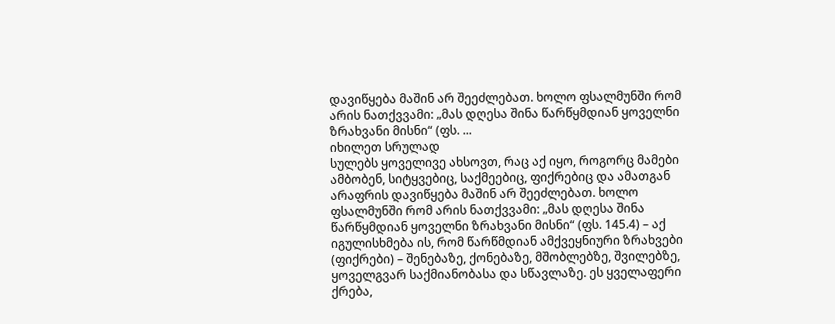დავიწყება მაშინ არ შეეძლებათ. ხოლო ფსალმუნში რომ არის ნათქვვამი: „მას დღესა შინა წარწყმდიან ყოველნი ზრახვანი მისნი“ (ფს. ...
იხილეთ სრულად
სულებს ყოველივე ახსოვთ, რაც აქ იყო, როგორც მამები ამბობენ, სიტყვებიც, საქმეებიც, ფიქრებიც და ამათგან არაფრის დავიწყება მაშინ არ შეეძლებათ. ხოლო ფსალმუნში რომ არის ნათქვვამი: „მას დღესა შინა წარწყმდიან ყოველნი ზრახვანი მისნი“ (ფს. 145.4) – აქ იგულისხმება ის, რომ წარწმდიან ამქვეყნიური ზრახვები (ფიქრები) – შენებაზე, ქონებაზე, მშობლებზე, შვილებზე, ყოველგვარ საქმიანობასა და სწავლაზე. ეს ყველაფერი ქრება,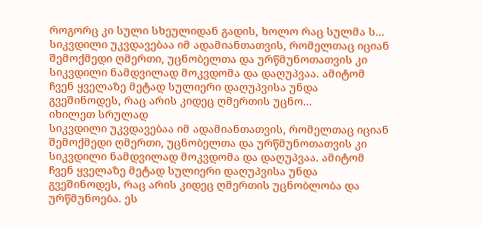როგორც კი სული სხეულიდან გადის, ხოლო რაც სულმა ს...
სიკვდილი უკვდავებაა იმ ადამიანთათვის, რომელთაც იციან შემოქმედი ღმერთი, უცნობელთა და ურწმუნოთათვის კი სიკვდილი ნამდვილად მოკვდომა და დაღუპვაა. ამიტომ ჩვენ ყველაზე მეტად სულიერი დაღუპვისა უნდა გვეშინოდეს, რაც არის კიდეც ღმერთის უცნო...
იხილეთ სრულად
სიკვდილი უკვდავებაა იმ ადამიანთათვის, რომელთაც იციან შემოქმედი ღმერთი, უცნობელთა და ურწმუნოთათვის კი სიკვდილი ნამდვილად მოკვდომა და დაღუპვაა. ამიტომ ჩვენ ყველაზე მეტად სულიერი დაღუპვისა უნდა გვეშინოდეს, რაც არის კიდეც ღმერთის უცნობლობა და ურწმუნოება. ეს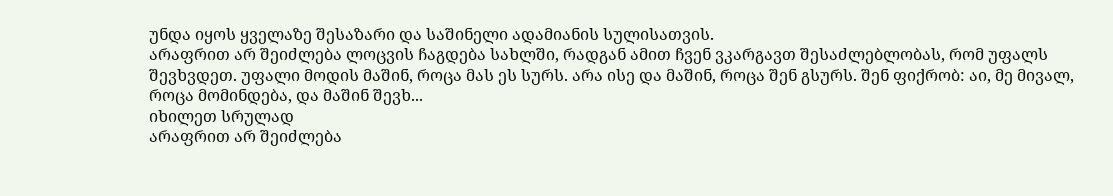უნდა იყოს ყველაზე შესაზარი და საშინელი ადამიანის სულისათვის.
არაფრით არ შეიძლება ლოცვის ჩაგდება სახლში, რადგან ამით ჩვენ ვკარგავთ შესაძლებლობას, რომ უფალს შევხვდეთ. უფალი მოდის მაშინ, როცა მას ეს სურს. არა ისე და მაშინ, როცა შენ გსურს. შენ ფიქრობ: აი, მე მივალ, როცა მომინდება, და მაშინ შევხ...
იხილეთ სრულად
არაფრით არ შეიძლება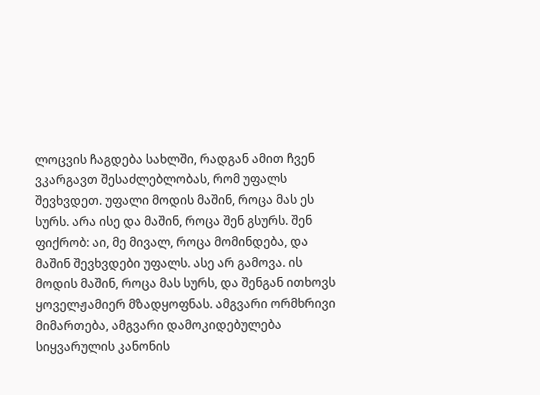ლოცვის ჩაგდება სახლში, რადგან ამით ჩვენ ვკარგავთ შესაძლებლობას, რომ უფალს შევხვდეთ. უფალი მოდის მაშინ, როცა მას ეს სურს. არა ისე და მაშინ, როცა შენ გსურს. შენ ფიქრობ: აი, მე მივალ, როცა მომინდება, და მაშინ შევხვდები უფალს. ასე არ გამოვა. ის მოდის მაშინ, როცა მას სურს, და შენგან ითხოვს ყოველჟამიერ მზადყოფნას. ამგვარი ორმხრივი მიმართება, ამგვარი დამოკიდებულება სიყვარულის კანონის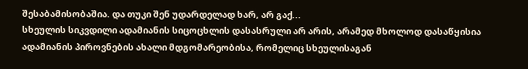შესაბამისობაშია. და თუკი შენ უდარდელად ხარ, არ გაქ...
სხეულის სიკვდილი ადამიანის სიცოცხლის დასასრული არ არის, არამედ მხოლოდ დასაწყისია ადამიანის პიროვნების ახალი მდგომარეობისა, რომელიც სხეულისაგან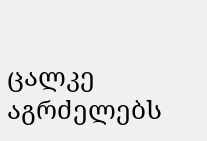ცალკე აგრძელებს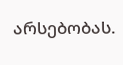არსებობას.